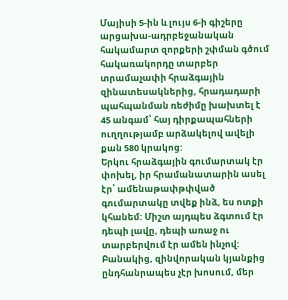Մայիսի 5-ին և լույս 6-ի գիշերը արցախա-ադրբեջանական հակամարտ զորքերի շփման գծում հակառակորդը տարբեր տրամաչափի հրաձգային զինատեսակներից, հրադադարի պահպանման ռեժիմը խախտել է 45 անգամ՝ հայ դիրքապահների ուղղությամբ արձակելով ավելի քան 580 կրակոց:
Երկու հրաձգային գումարտակ էր փոխել, իր հրամանատարին ասել էր՝ ամենաթափթփված գումարտակը տվեք ինձ, ես ոտքի կհանեմ: Միշտ այդպես ձգտում էր դեպի լավը, դեպի առաջ ու տարբերվում էր ամեն ինչով: Բանակից, զինվորական կյանքից ընդհանրապես չէր խոսում, մեր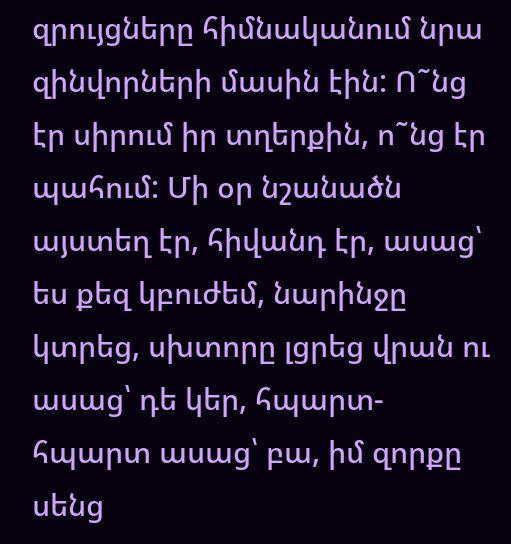զրույցները հիմնականում նրա զինվորների մասին էին: Ո˜նց էր սիրում իր տղերքին, ո˜նց էր պահում: Մի օր նշանածն այստեղ էր, հիվանդ էր, ասաց՝ ես քեզ կբուժեմ, նարինջը կտրեց, սխտորը լցրեց վրան ու ասաց՝ դե կեր, հպարտ-հպարտ ասաց՝ բա, իմ զորքը սենց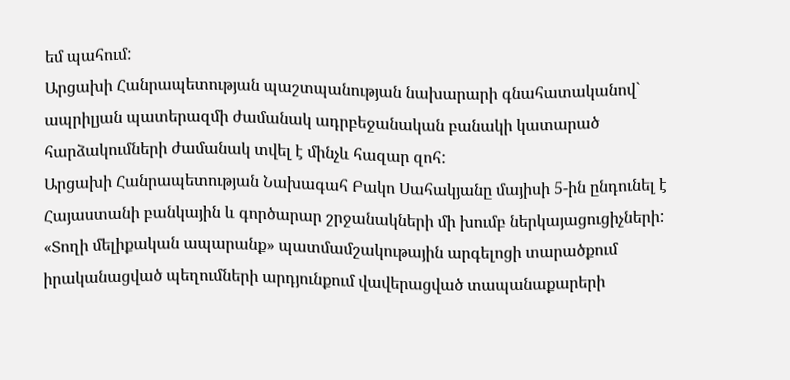եմ պահում:
Արցախի Հանրապետության պաշտպանության նախարարի գնահատականով` ապրիլյան պատերազմի ժամանակ ադրբեջանական բանակի կատարած հարձակումների ժամանակ տվել է մինչև հազար զոհ:
Արցախի Հանրապետության Նախագահ Բակո Սահակյանը մայիսի 5-ին ընդունել է Հայաստանի բանկային և գործարար շրջանակների մի խումբ ներկայացուցիչների:
«Տողի մելիքական ապարանք» պատմամշակութային արգելոցի տարածքում իրականացված պեղումների արդյունքում վավերացված տապանաքարերի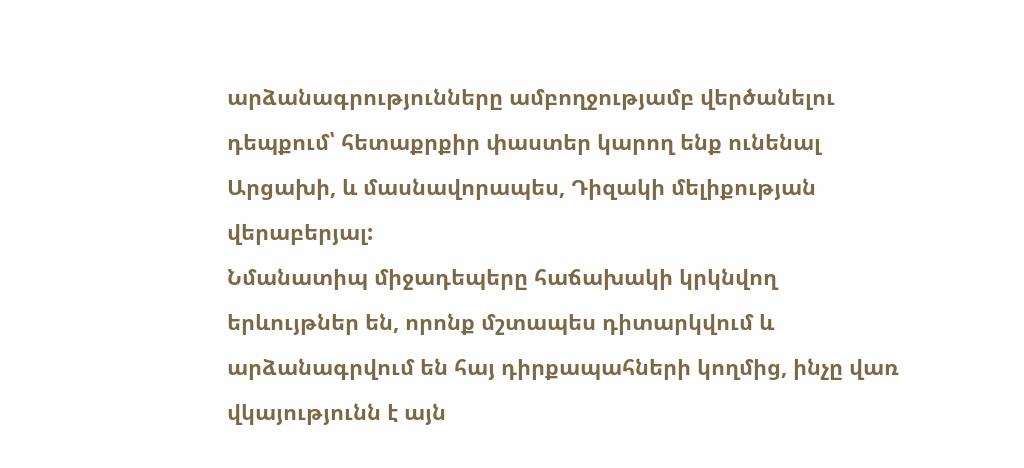արձանագրությունները ամբողջությամբ վերծանելու դեպքում՝ հետաքրքիր փաստեր կարող ենք ունենալ Արցախի, և մասնավորապես, Դիզակի մելիքության վերաբերյալ:
Նմանատիպ միջադեպերը հաճախակի կրկնվող երևույթներ են, որոնք մշտապես դիտարկվում և արձանագրվում են հայ դիրքապահների կողմից, ինչը վառ վկայությունն է այն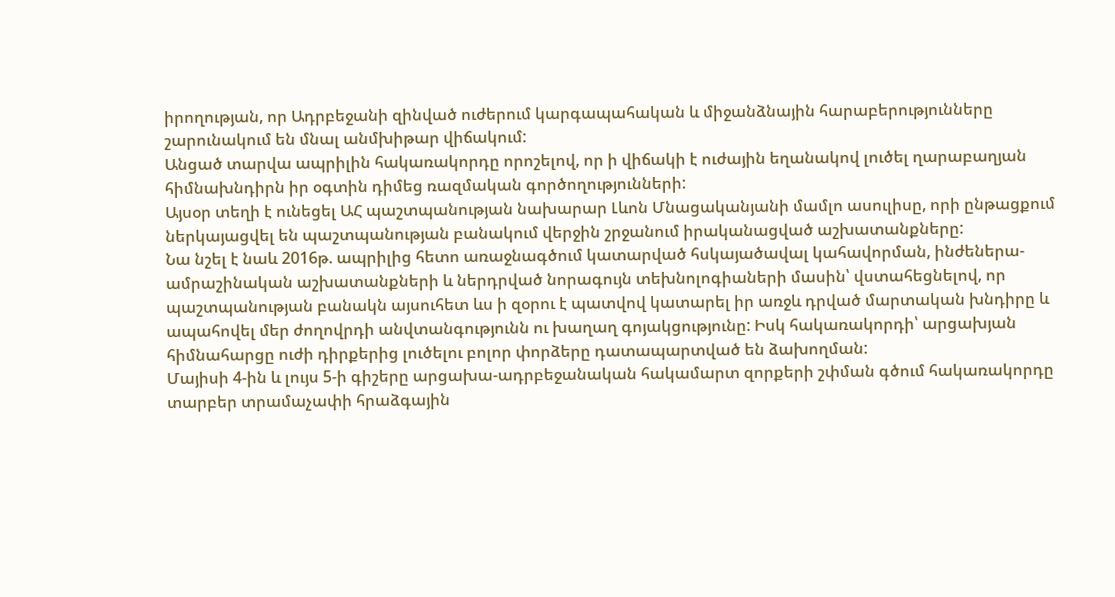իրողության, որ Ադրբեջանի զինված ուժերում կարգապահական և միջանձնային հարաբերությունները շարունակում են մնալ անմխիթար վիճակում:
Անցած տարվա ապրիլին հակառակորդը որոշելով, որ ի վիճակի է ուժային եղանակով լուծել ղարաբաղյան հիմնախնդիրն իր օգտին դիմեց ռազմական գործողությունների:
Այսօր տեղի է ունեցել ԱՀ պաշտպանության նախարար Լևոն Մնացականյանի մամլո ասուլիսը, որի ընթացքում ներկայացվել են պաշտպանության բանակում վերջին շրջանում իրականացված աշխատանքները:
Նա նշել է նաև 2016թ. ապրիլից հետո առաջնագծում կատարված հսկայածավալ կահավորման, ինժեներա-ամրաշինական աշխատանքների և ներդրված նորագույն տեխնոլոգիաների մասին՝ վստահեցնելով, որ պաշտպանության բանակն այսուհետ ևս ի զօրու է պատվով կատարել իր առջև դրված մարտական խնդիրը և ապահովել մեր ժողովրդի անվտանգությունն ու խաղաղ գոյակցությունը: Իսկ հակառակորդի՝ արցախյան հիմնահարցը ուժի դիրքերից լուծելու բոլոր փորձերը դատապարտված են ձախողման:
Մայիսի 4-ին և լույս 5-ի գիշերը արցախա-ադրբեջանական հակամարտ զորքերի շփման գծում հակառակորդը տարբեր տրամաչափի հրաձգային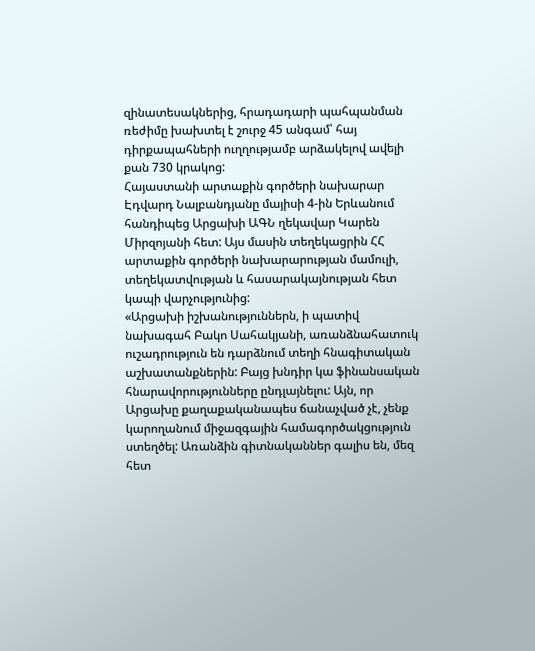զինատեսակներից, հրադադարի պահպանման ռեժիմը խախտել է շուրջ 45 անգամ՝ հայ դիրքապահների ուղղությամբ արձակելով ավելի քան 730 կրակոց:
Հայաստանի արտաքին գործերի նախարար Էդվարդ Նալբանդյանը մայիսի 4-ին Երևանում հանդիպեց Արցախի ԱԳՆ ղեկավար Կարեն Միրզոյանի հետ: Այս մասին տեղեկացրին ՀՀ արտաքին գործերի նախարարության մամուլի, տեղեկատվության և հասարակայնության հետ կապի վարչությունից:
«Արցախի իշխանություններն, ի պատիվ նախագահ Բակո Սահակյանի, առանձնահատուկ ուշադրություն են դարձնում տեղի հնագիտական աշխատանքներին: Բայց խնդիր կա ֆինանսական հնարավորությունները ընդլայնելու: Այն, որ Արցախը քաղաքականապես ճանաչված չէ, չենք կարողանում միջազգային համագործակցություն ստեղծել: Առանձին գիտնականներ գալիս են, մեզ հետ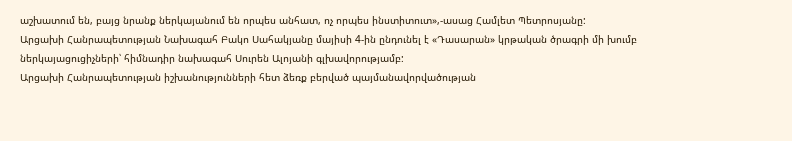աշխատում են, բայց նրանք ներկայանում են որպես անհատ, ոչ որպես ինստիտուտ»,-ասաց Համլետ Պետրոսյանը:
Արցախի Հանրապետության Նախագահ Բակո Սահակյանը մայիսի 4-ին ընդունել է «Դասարան» կրթական ծրագրի մի խումբ ներկայացուցիչների՝ հիմնադիր նախագահ Սուրեն Ալոյանի գլխավորությամբ:
Արցախի Հանրապետության իշխանությունների հետ ձեռք բերված պայմանավորվածության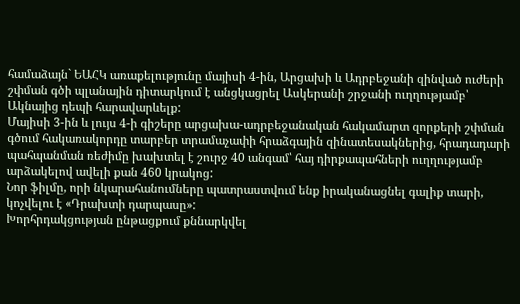համաձայն` ԵԱՀԿ առաքելությունը մայիսի 4-ին, Արցախի և Ադրբեջանի զինված ուժերի շփման գծի պլանային դիտարկում է անցկացրել Ասկերանի շրջանի ուղղությամբ՝ Ակնայից դեպի հարավարևելք:
Մայիսի 3-ին և լույս 4-ի գիշերը արցախա-ադրբեջանական հակամարտ զորքերի շփման գծում հակառակորդը տարբեր տրամաչափի հրաձգային զինատեսակներից, հրադադարի պահպանման ռեժիմը խախտել է շուրջ 40 անգամ՝ հայ դիրքապահների ուղղությամբ արձակելով ավելի քան 460 կրակոց:
Նոր ֆիլմը, որի նկարահանումները պատրաստվում ենք իրականացնել գալիք տարի, կոչվելու է «Դրախտի դարպասը»:
Խորհրդակցության ընթացքում քննարկվել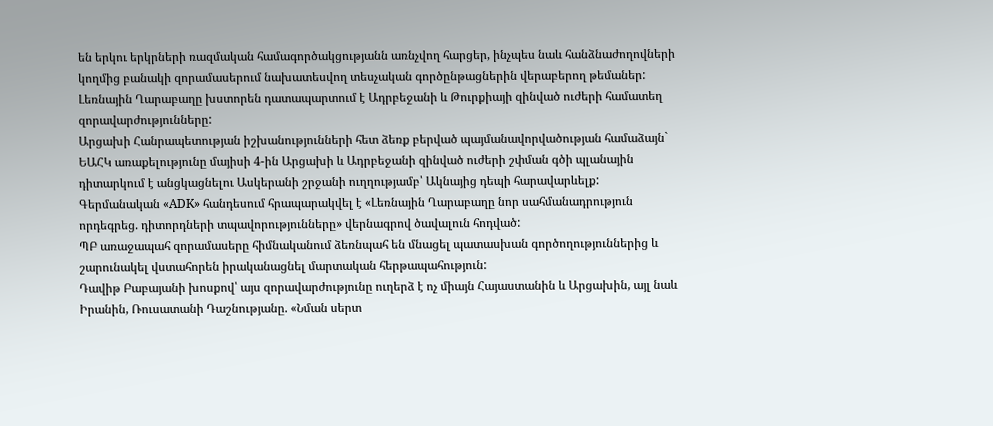են երկու երկրների ռազմական համագործակցությանն առնչվող հարցեր, ինչպես նաև հանձնաժողովների կողմից բանակի զորամասերում նախատեսվող տեսչական գործընթացներին վերաբերող թեմաներ:
Լեռնային Ղարաբաղը խստորեն դատապարտում է Ադրբեջանի և Թուրքիայի զինված ուժերի համատեղ զորավարժությունները:
Արցախի Հանրապետության իշխանությունների հետ ձեռք բերված պայմանավորվածության համաձայն` ԵԱՀԿ առաքելությունը մայիսի 4-ին Արցախի և Ադրբեջանի զինված ուժերի շփման գծի պլանային դիտարկում է անցկացնելու Ասկերանի շրջանի ուղղությամբ՝ Ակնայից դեպի հարավարևելք:
Գերմանական «ADK» հանդեսում հրապարակվել է «Լեռնային Ղարաբաղը նոր սահմանադրություն որդեգրեց. դիտորդների տպավորությունները» վերնագրով ծավալուն հոդված:
ՊԲ առաջապահ զորամասերը հիմնականում ձեռնպահ են մնացել պատասխան գործողություններից և շարունակել վստահորեն իրականացնել մարտական հերթապահություն:
Դավիթ Բաբայանի խոսքով՝ այս զորավարժությունը ուղերձ է ոչ միայն Հայաստանին և Արցախին, այլ նաև Իրանին, Ռուսատանի Դաշնությանը. «Նման սերտ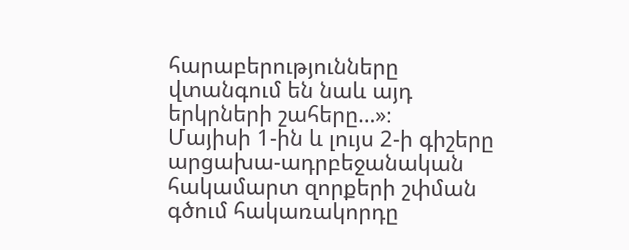հարաբերությունները վտանգում են նաև այդ երկրների շահերը…»։
Մայիսի 1-ին և լույս 2-ի գիշերը արցախա-ադրբեջանական հակամարտ զորքերի շփման գծում հակառակորդը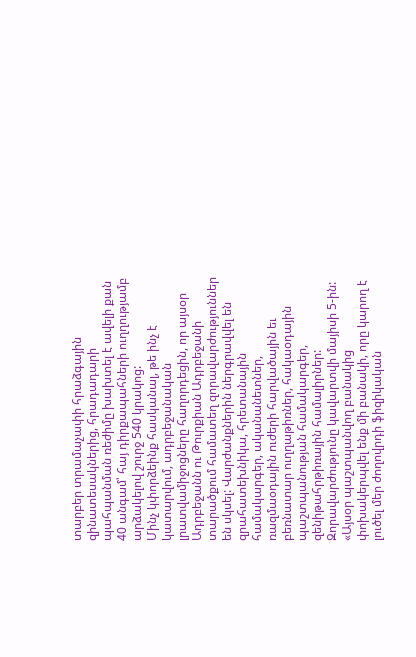տարբեր տրամաչափի հրաձգային զինատեսակներից, հրադադարի պահպանման ռեժիմը խախտել է ավելի քան 40 անգամ՝ հայ դիրքապահների ուղղությամբ արձակելով շուրջ 540 կրակոց:
Մինչ կփորձեինք հասկանալ, թե ինչ է կատարվում, ադրբեջանական լրատվամիջոցները հաղորդեցին, որ այսօր Ադրբեջանն ու Թուրքիան Ադրբեջանի տարածքում համատեղ զորավարժություններ են սկսել: Վարժանքներին ներգրավվել են զրահատեխնիկա, հրետանային համակարգեր, ականանետներ, ռազմաօդային ուժերի հարվածային եւ բեռնատար ուղղաթիռներ, հակաօդային պաշտպանության համակարգեր, զենիթահրթիռային համալիրներ: Զորավարժությունը կավարտվի մայիսի 5-ին:
«Այսօր պաշտպանվող բանակից փոխակերպվել ենք մի բանակի, որը կարող է լուծել մեր ժողովրդի ֆիզիկական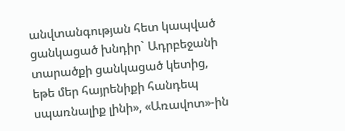անվտանգության հետ կապված ցանկացած խնդիր` Ադրբեջանի տարածքի ցանկացած կետից, եթե մեր հայրենիքի հանդեպ սպառնալիք լինի», «Առավոտ»-ին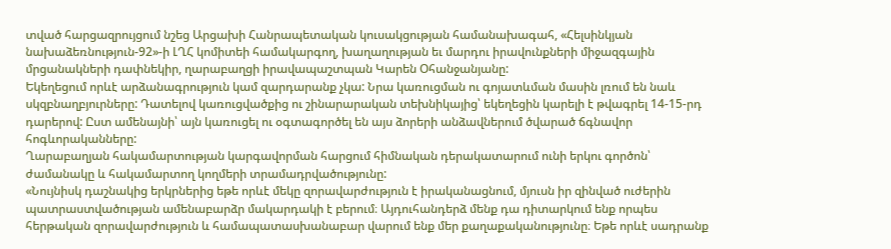տված հարցազրույցում նշեց Արցախի Հանրապետական կուսակցության համանախագահ, «Հելսինկյան նախաձեռնություն-92»-ի ԼՂՀ կոմիտեի համակարգող, խաղաղության եւ մարդու իրավունքների միջազգային մրցանակների դափնեկիր, ղարաբաղցի իրավապաշտպան Կարեն Օհանջանյանը:
Եկեղեցում որևէ արձանագրություն կամ զարդարանք չկա: Նրա կառուցման ու գոյատևման մասին լռում են նաև սկզբնաղբյուրները: Դատելով կառուցվածքից ու շինարարական տեխնիկայից՝ եկեղեցին կարելի է թվագրել 14-15-րդ դարերով: Ըստ ամենայնի՝ այն կառուցել ու օգտագործել են այս ձորերի անձավներում ծվարած ճգնավոր հոգևորականները:
Ղարաբաղյան հակամարտության կարգավորման հարցում հիմնական դերակատարում ունի երկու գործոն՝ ժամանակը և հակամարտող կողմերի տրամադրվածությունը:
«Նույնիսկ դաշնակից երկրներից եթե որևէ մեկը զորավարժություն է իրականացնում, մյուսն իր զինված ուժերին պատրաստվածության ամենաբարձր մակարդակի է բերում։ Այդուհանդերձ մենք դա դիտարկում ենք որպես հերթական զորավարժություն և համապատասխանաբար վարում ենք մեր քաղաքականությունը։ Եթե որևէ սադրանք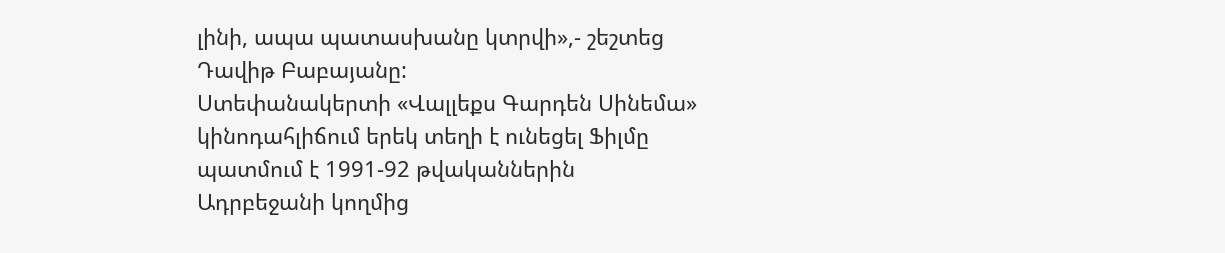լինի, ապա պատասխանը կտրվի»,- շեշտեց Դավիթ Բաբայանը:
Ստեփանակերտի «Վալլեքս Գարդեն Սինեմա» կինոդահլիճում երեկ տեղի է ունեցել Ֆիլմը պատմում է 1991-92 թվականներին Ադրբեջանի կողմից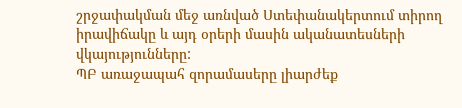շրջափակման մեջ առնված Ստեփանակերտում տիրող իրավիճակը և այդ օրերի մասին ականատեսների վկայությունները:
ՊԲ առաջապահ զորամասերը լիարժեք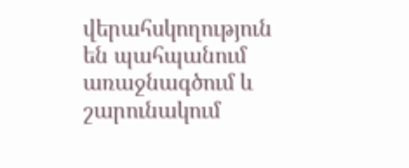վերահսկողություն են պահպանում առաջնագծում և շարունակում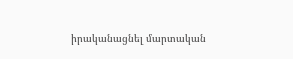իրականացնել մարտական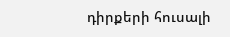դիրքերի հուսալի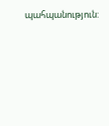պահպանություն: